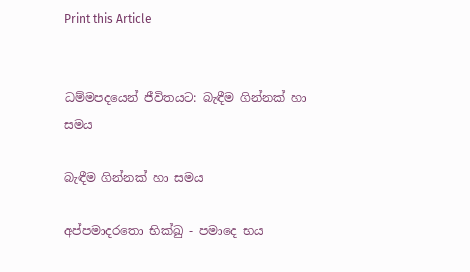Print this Article


ධම්මපදයෙන් ජීවිතයට: බැඳීම ගින්නක් හා සමය

බැඳීම ගින්නක් හා සමය

අප්පමාදරතො භික්ඛු - පමාදෙ භය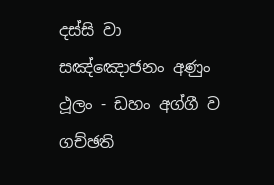දස්සි වා
සඤ්ඤොජනං අණුං ථූලං - ඩහං අග්ගී ව ගච්ඡති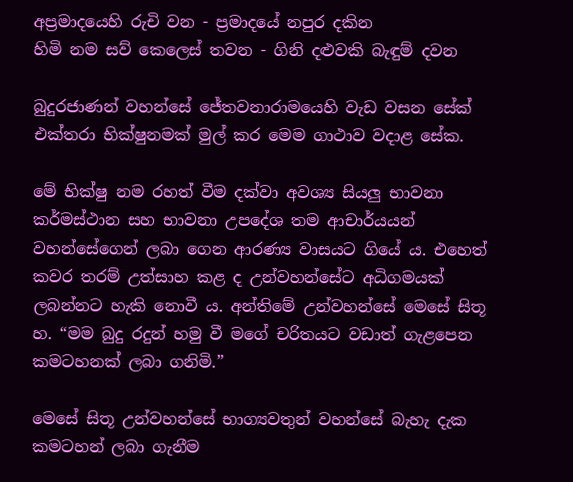අප්‍රමාදයෙහි රුචි වන - ප්‍රමාදයේ නපුර දකින
හිමි නම සව් කෙලෙස් තවන - ගිනි දළුවකි බැඳුම් දවන

බුදුරජාණන් වහන්සේ ජේතවනාරාමයෙහි වැඩ වසන සේක් එක්තරා භික්ෂුනමක් මුල් කර මෙම ගාථාව වදාළ සේක.

මේ භික්ෂු නම රහත් වීම දක්වා අවශ්‍ය සියලු භාවනා කර්මස්ථාන සහ භාවනා උපදේශ තම ආචාර්යයන් වහන්සේගෙන් ලබා ගෙන ආරණ්‍ය වාසයට ගියේ ය. එහෙත් කවර තරම් උත්සාහ කළ ද උන්වහන්සේට අධිගමයක් ලබන්නට හැකි නොවී ය. අන්තිමේ උන්වහන්සේ මෙසේ සිතූ හ. “මම බුදු රදුන් හමු වී මගේ චරිතයට වඩාත් ගැළපෙන කමටහනක් ලබා ගනිමි.”

මෙසේ සිතූ උන්වහන්සේ භාග්‍යවතුන් වහන්සේ බැහැ දැක කමටහන් ලබා ගැනීම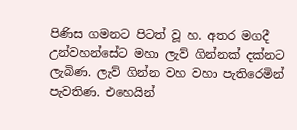පිණිස ගමනට පිටත් වූ හ. අතර මගදී උන්වහන්සේට මහා ලැව් ගින්නක් දක්නට ලැබිණ. ලැව් ගින්න වහ වහා පැතිරෙමින් පැවතිණ. එහෙයින්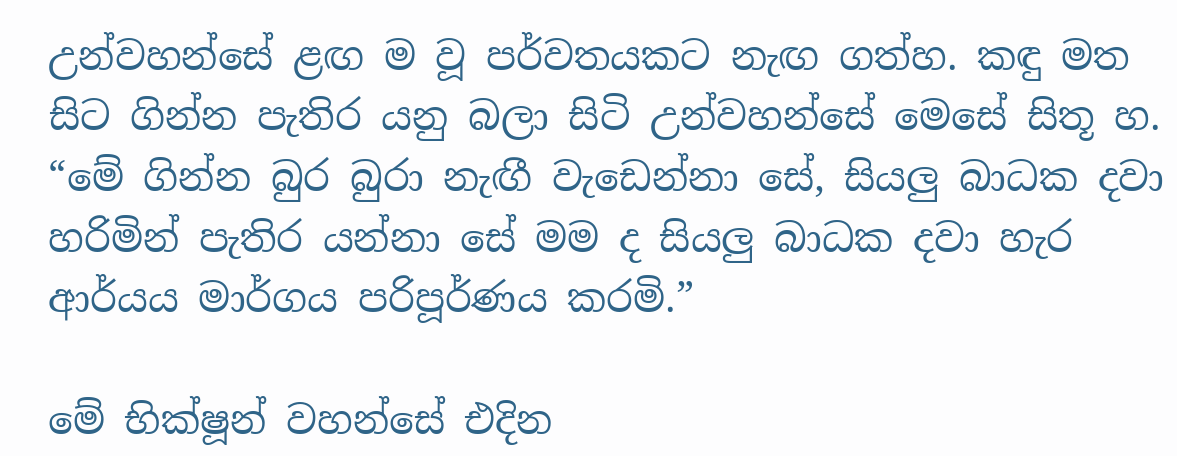උන්වහන්සේ ළඟ ම වූ පර්වතයකට නැඟ ගත්හ. කඳු මත සිට ගින්න පැතිර යනු බලා සිටි උන්වහන්සේ මෙසේ සිතූ හ. “මේ ගින්න බුර බුරා නැඟී වැඩෙන්නා සේ, සියලු බාධක දවා හරිමින් පැතිර යන්නා සේ මම ද සියලු බාධක දවා හැර ආර්යය මාර්ගය පරිපූර්ණය කරමි.”

මේ භික්ෂූන් වහන්සේ එදින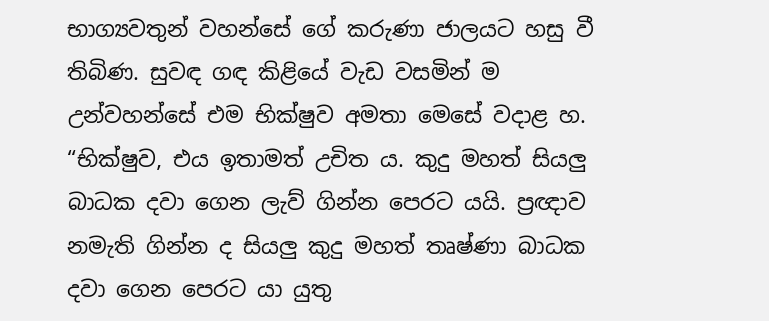භාග්‍යවතුන් වහන්සේ ගේ කරුණා ජාලයට හසු වී තිබිණ. සුවඳ ගඳ කිළියේ වැඩ වසමින් ම උන්වහන්සේ එම භික්ෂුව අමතා මෙසේ වදාළ හ. “භික්ෂුව, එය ඉතාමත් උචිත ය. කුදු මහත් සියලු බාධක දවා ගෙන ලැව් ගින්න පෙරට යයි. ප්‍රඥාව නමැති ගින්න ද සියලු කුදු මහත් තෘෂ්ණා බාධක දවා ගෙන පෙරට යා යුතු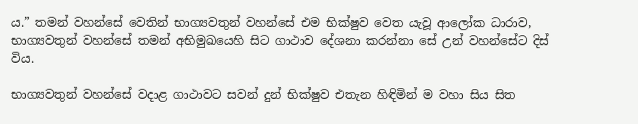ය.” තමන් වහන්සේ වෙතින් භාග්‍යවතුන් වහන්සේ එම භික්ෂුව වෙත යැවූ ආලෝක ධාරාව, භාග්‍යවතුන් වහන්සේ තමන් අභිමුඛයෙහි සිට ගාථාව දේශනා කරන්නා සේ උන් වහන්සේට දිස් විය.

භාග්‍යවතුන් වහන්සේ වදාළ ගාථාවට සවන් දුන් භික්ෂුව එතැන හිඳිමින් ම වහා සිය සිත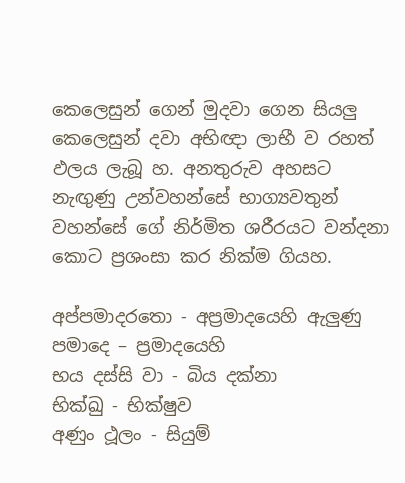කෙලෙසුන් ගෙන් මුදවා ගෙන සියලු කෙලෙසුන් දවා අභිඥා ලාභී ව රහත් ඵලය ලැබූ හ. අනතුරුව අහසට නැඟුණු උන්වහන්සේ භාග්‍යවතුන් වහන්සේ ගේ නිර්මිත ශරීරයට වන්දනා කොට ප්‍රශංසා කර නික්ම ගියහ.

අප්පමාදරතො - අප්‍රමාදයෙහි ඇලුණු
පමාදෙ – ප්‍රමාදයෙහි
භය දස්සි වා - බිය දක්නා
භික්ඛු - භික්ෂුව
අණුං ථූලං - සියුම්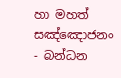හා මහත්
සඤ්ඤොජනං - බන්ධන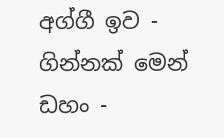අග්ගී ඉව - ගින්නක් මෙන්
ඩහං -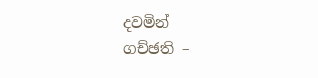දවමින්
ගච්ඡති –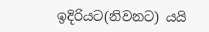ඉදිරියට(නිවනට) යයි